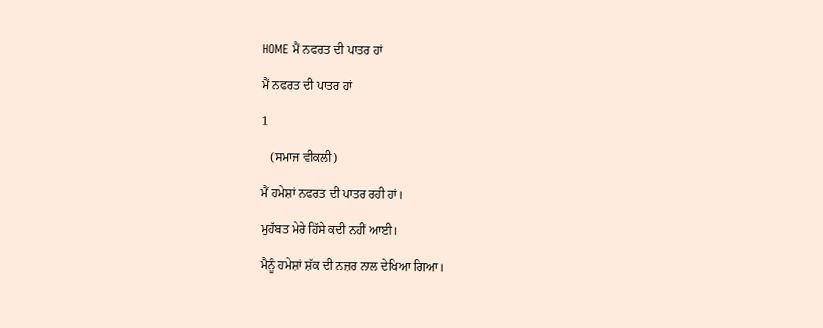HOME ਮੈਂ ਨਫਰਤ ਦੀ ਪਾਤਰ ਹਾਂ

ਮੈਂ ਨਫਰਤ ਦੀ ਪਾਤਰ ਹਾਂ

1

   (ਸਮਾਜ ਵੀਕਲੀ)

ਮੈਂ ਹਮੇਸ਼ਾਂ ਨਫਰਤ ਦੀ ਪਾਤਰ ਰਹੀ ਹਾਂ।

ਮੁਹੱਬਤ ਮੇਰੇ ਹਿੱਸੇ ਕਦੀ ਨਹੀਂ ਆਈ।

ਮੈਨੂੰ ਹਮੇਸ਼ਾਂ ਸ਼ੱਕ ਦੀ ਨਜ਼ਰ ਨਾਲ ਦੇਖਿਆ ਗਿਆ।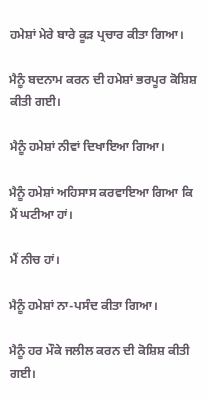ਹਮੇਸ਼ਾਂ ਮੇਰੇ ਬਾਰੇ ਕੂੜ ਪ੍ਰਚਾਰ ਕੀਤਾ ਗਿਆ।

ਮੈਨੂੰ ਬਦਨਾਮ ਕਰਨ ਦੀ ਹਮੇਸ਼ਾਂ ਭਰਪੂਰ ਕੋਸ਼ਿਸ਼ ਕੀਤੀ ਗਈ।

ਮੈਨੂੰ ਹਮੇਸ਼ਾਂ ਨੀਵਾਂ ਦਿਖਾਇਆ ਗਿਆ।

ਮੈਨੂੰ ਹਮੇਸ਼ਾਂ ਅਹਿਸਾਸ ਕਰਵਾਇਆ ਗਿਆ ਕਿ ਮੈਂ ਘਟੀਆ ਹਾਂ।

ਮੈਂ ਨੀਚ ਹਾਂ।

ਮੈਨੂੰ ਹਮੇਸ਼ਾਂ ਨਾ-ਪਸੰਦ ਕੀਤਾ ਗਿਆ।

ਮੈਨੂੰ ਹਰ ਮੌਕੇ ਜਲੀਲ ਕਰਨ ਦੀ ਕੋਸ਼ਿਸ਼ ਕੀਤੀ ਗਈ।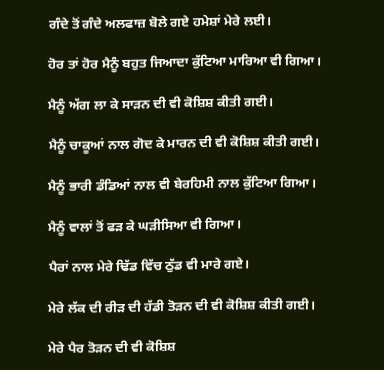ਗੰਦੇ ਤੋਂ ਗੰਦੇ ਅਲਫਾਜ਼ ਬੋਲੇ ਗਏ ਹਮੇਸ਼ਾਂ ਮੇਰੇ ਲਈ।

ਹੋਰ ਤਾਂ ਹੋਰ ਮੈਨੂੰ ਬਹੁਤ ਜਿਆਦਾ ਕੁੱਟਿਆ ਮਾਰਿਆ ਵੀ ਗਿਆ।

ਮੈਨੂੰ ਅੱਗ ਲਾ ਕੇ ਸਾੜਨ ਦੀ ਵੀ ਕੋਸ਼ਿਸ਼ ਕੀਤੀ ਗਈ।

ਮੈਨੂੰ ਚਾਕੂਆਂ ਨਾਲ ਗੋਦ ਕੇ ਮਾਰਨ ਦੀ ਵੀ ਕੋਸ਼ਿਸ਼ ਕੀਤੀ ਗਈ।

ਮੈਨੂੰ ਭਾਰੀ ਡੰਡਿਆਂ ਨਾਲ ਵੀ ਬੇਰਹਿਮੀ ਨਾਲ ਕੁੱਟਿਆ ਗਿਆ।

ਮੈਨੂੰ ਵਾਲਾਂ ਤੋਂ ਫੜ ਕੇ ਘੜੀਸਿਆ ਵੀ ਗਿਆ।

ਪੈਰਾਂ ਨਾਲ ਮੇਰੇ ਢਿੱਡ ਵਿੱਚ ਠੁੱਡ ਵੀ ਮਾਰੇ ਗਏ।

ਮੇਰੇ ਲੱਕ ਦੀ ਰੀੜ ਦੀ ਹੱਡੀ ਤੋੜਨ ਦੀ ਵੀ ਕੋਸ਼ਿਸ਼ ਕੀਤੀ ਗਈ।

ਮੇਰੇ ਪੈਰ ਤੋੜਨ ਦੀ ਵੀ ਕੋਸ਼ਿਸ਼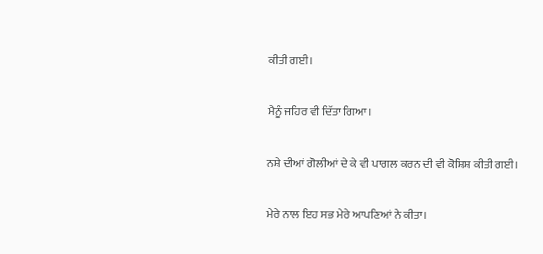ਕੀਤੀ ਗਈ।

ਮੈਨੂੰ ਜਹਿਰ ਵੀ ਦਿੱਤਾ ਗਿਆ।

ਨਸ਼ੇ ਦੀਆਂ ਗੋਲੀਆਂ ਦੇ ਕੇ ਵੀ ਪਾਗਲ ਕਰਨ ਦੀ ਵੀ ਕੋਸ਼ਿਸ਼ ਕੀਤੀ ਗਈ।

ਮੇਰੇ ਨਾਲ ਇਹ ਸਭ ਮੇਰੇ ਆਪਣਿਆਂ ਨੇ ਕੀਤਾ।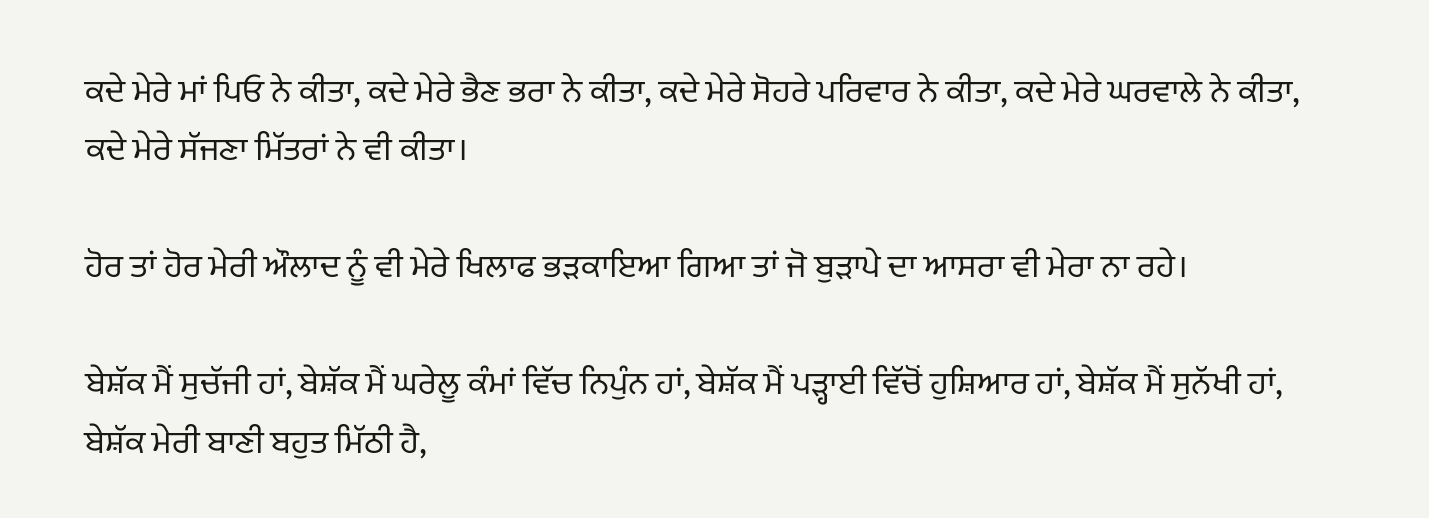ਕਦੇ ਮੇਰੇ ਮਾਂ ਪਿਓ ਨੇ ਕੀਤਾ, ਕਦੇ ਮੇਰੇ ਭੈਣ ਭਰਾ ਨੇ ਕੀਤਾ, ਕਦੇ ਮੇਰੇ ਸੋਹਰੇ ਪਰਿਵਾਰ ਨੇ ਕੀਤਾ, ਕਦੇ ਮੇਰੇ ਘਰਵਾਲੇ ਨੇ ਕੀਤਾ, ਕਦੇ ਮੇਰੇ ਸੱਜਣਾ ਮਿੱਤਰਾਂ ਨੇ ਵੀ ਕੀਤਾ।

ਹੋਰ ਤਾਂ ਹੋਰ ਮੇਰੀ ਔਲਾਦ ਨੂੰ ਵੀ ਮੇਰੇ ਖਿਲਾਫ ਭੜਕਾਇਆ ਗਿਆ ਤਾਂ ਜੋ ਬੁੜਾਪੇ ਦਾ ਆਸਰਾ ਵੀ ਮੇਰਾ ਨਾ ਰਹੇ।

ਬੇਸ਼ੱਕ ਮੈਂ ਸੁਚੱਜੀ ਹਾਂ, ਬੇਸ਼ੱਕ ਮੈਂ ਘਰੇਲੂ ਕੰਮਾਂ ਵਿੱਚ ਨਿਪੁੰਨ ਹਾਂ, ਬੇਸ਼ੱਕ ਮੈਂ ਪੜ੍ਹਾਈ ਵਿੱਚੋਂ ਹੁਸ਼ਿਆਰ ਹਾਂ, ਬੇਸ਼ੱਕ ਮੈਂ ਸੁਨੱਖੀ ਹਾਂ, ਬੇਸ਼ੱਕ ਮੇਰੀ ਬਾਣੀ ਬਹੁਤ ਮਿੱਠੀ ਹੈ,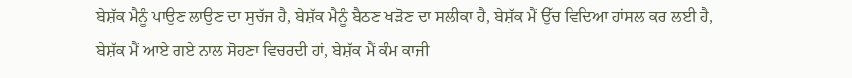ਬੇਸ਼ੱਕ ਮੈਨੂੰ ਪਾਉਣ ਲਾਉਣ ਦਾ ਸੁਚੱਜ ਹੈ, ਬੇਸ਼ੱਕ ਮੈਨੂੰ ਬੈਠਣ ਖੜੋਣ ਦਾ ਸਲੀਕਾ ਹੈ, ਬੇਸ਼ੱਕ ਮੈਂ ਉੱਚ ਵਿਦਿਆ ਹਾਂਸਲ ਕਰ ਲਈ ਹੈ, ਬੇਸ਼ੱਕ ਮੈਂ ਆਏ ਗਏ ਨਾਲ ਸੋਹਣਾ ਵਿਚਰਦੀ ਹਾਂ, ਬੇਸ਼ੱਕ ਮੈਂ ਕੰਮ ਕਾਜੀ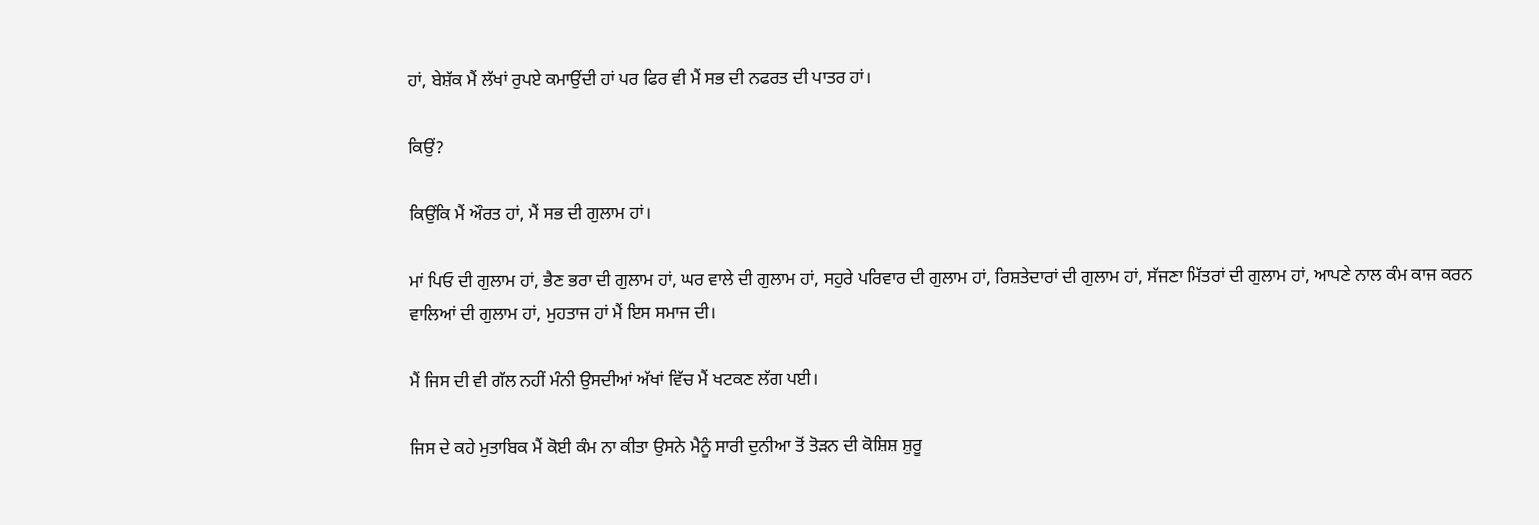ਹਾਂ, ਬੇਸ਼ੱਕ ਮੈਂ ਲੱਖਾਂ ਰੁਪਏ ਕਮਾਉਂਦੀ ਹਾਂ ਪਰ ਫਿਰ ਵੀ ਮੈਂ ਸਭ ਦੀ ਨਫਰਤ ਦੀ ਪਾਤਰ ਹਾਂ।

ਕਿਉਂ?

ਕਿਉਂਕਿ ਮੈਂ ਔਰਤ ਹਾਂ, ਮੈਂ ਸਭ ਦੀ ਗੁਲਾਮ ਹਾਂ।

ਮਾਂ ਪਿਓ ਦੀ ਗੁਲਾਮ ਹਾਂ, ਭੈਣ ਭਰਾ ਦੀ ਗੁਲਾਮ ਹਾਂ, ਘਰ ਵਾਲੇ ਦੀ ਗੁਲਾਮ ਹਾਂ, ਸਹੁਰੇ ਪਰਿਵਾਰ ਦੀ ਗੁਲਾਮ ਹਾਂ, ਰਿਸ਼ਤੇਦਾਰਾਂ ਦੀ ਗੁਲਾਮ ਹਾਂ, ਸੱਜਣਾ ਮਿੱਤਰਾਂ ਦੀ ਗੁਲਾਮ ਹਾਂ, ਆਪਣੇ ਨਾਲ ਕੰਮ ਕਾਜ ਕਰਨ ਵਾਲਿਆਂ ਦੀ ਗੁਲਾਮ ਹਾਂ, ਮੁਹਤਾਜ ਹਾਂ ਮੈਂ ਇਸ ਸਮਾਜ ਦੀ।

ਮੈਂ ਜਿਸ ਦੀ ਵੀ ਗੱਲ ਨਹੀਂ ਮੰਨੀ ਉਸਦੀਆਂ ਅੱਖਾਂ ਵਿੱਚ ਮੈਂ ਖਟਕਣ ਲੱਗ ਪਈ।

ਜਿਸ ਦੇ ਕਹੇ ਮੁਤਾਬਿਕ ਮੈਂ ਕੋਈ ਕੰਮ ਨਾ ਕੀਤਾ ਉਸਨੇ ਮੈਨੂੰ ਸਾਰੀ ਦੁਨੀਆ ਤੋਂ ਤੋੜਨ ਦੀ ਕੋਸ਼ਿਸ਼ ਸ਼ੁਰੂ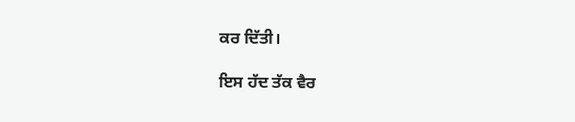ਕਰ ਦਿੱਤੀ।

ਇਸ ਹੱਦ ਤੱਕ ਵੈਰ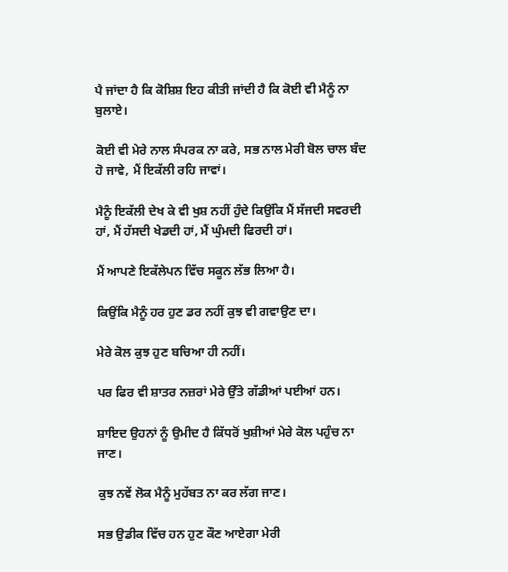ਪੈ ਜਾਂਦਾ ਹੈ ਕਿ ਕੋਸ਼ਿਸ਼ ਇਹ ਕੀਤੀ ਜਾਂਦੀ ਹੈ ਕਿ ਕੋਈ ਵੀ ਮੈਨੂੰ ਨਾ ਬੁਲਾਏ।

ਕੋਈ ਵੀ ਮੇਰੇ ਨਾਲ ਸੰਪਰਕ ਨਾ ਕਰੇ, ਸਭ ਨਾਲ ਮੇਰੀ ਬੋਲ ਚਾਲ ਬੰਦ ਹੋ ਜਾਵੇ, ਮੈਂ ਇਕੱਲੀ ਰਹਿ ਜਾਵਾਂ।

ਮੈਨੂੰ ਇਕੱਲੀ ਦੇਖ ਕੇ ਵੀ ਖੁਸ਼ ਨਹੀਂ ਹੁੰਦੇ ਕਿਉਂਕਿ ਮੈਂ ਸੱਜਦੀ ਸਵਰਦੀ ਹਾਂ, ਮੈਂ ਹੱਸਦੀ ਖੇਡਦੀ ਹਾਂ, ਮੈਂ ਘੁੰਮਦੀ ਫਿਰਦੀ ਹਾਂ।

ਮੈਂ ਆਪਣੇ ਇਕੱਲੇਪਨ ਵਿੱਚ ਸਕੂਨ ਲੱਭ ਲਿਆ ਹੈ।

ਕਿਉਂਕਿ ਮੈਨੂੰ ਹਰ ਹੁਣ ਡਰ ਨਹੀਂ ਕੁਝ ਵੀ ਗਵਾਉਣ ਦਾ।

ਮੇਰੇ ਕੋਲ ਕੁਝ ਹੁਣ ਬਚਿਆ ਹੀ ਨਹੀਂ।

ਪਰ ਫਿਰ ਵੀ ਸ਼ਾਤਰ ਨਜ਼ਰਾਂ ਮੇਰੇ ਉੱਤੇ ਗੱਡੀਆਂ ਪਈਆਂ ਹਨ।

ਸ਼ਾਇਦ ਉਹਨਾਂ ਨੂੰ ਉਮੀਦ ਹੈ ਕਿੱਧਰੋਂ ਖੁਸ਼ੀਆਂ ਮੇਰੇ ਕੋਲ ਪਹੁੰਚ ਨਾ ਜਾਣ।

ਕੁਝ ਨਵੇਂ ਲੋਕ ਮੈਨੂੰ ਮੁਹੱਬਤ ਨਾ ਕਰ ਲੱਗ ਜਾਣ।

ਸਭ ਉਡੀਕ ਵਿੱਚ ਹਨ ਹੁਣ ਕੌਣ ਆਏਗਾ ਮੇਰੀ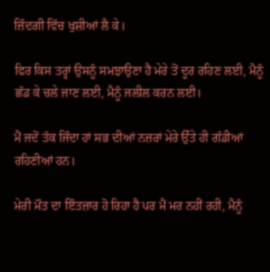ਜ਼ਿੰਦਗੀ ਵਿੱਚ ਖੁਸ਼ੀਆਂ ਲੈ ਕੇ।

ਫਿਰ ਕਿਸ ਤਰ੍ਹਾਂ ਉਸਨੂੰ ਸਮਝਾਉਣਾ ਹੈ ਮੇਰੇ ਤੋਂ ਦੂਰ ਰਹਿਣ ਲਈ, ਮੈਨੂੰ ਛੱਡ ਕੇ ਚਲੇ ਜਾਣ ਲਈ, ਮੈਨੂੰ ਜਲੀਲ ਕਰਨ ਲਈ।

ਮੈਂ ਜਦੋਂ ਤੱਕ ਜਿੰਦਾ ਹਾਂ ਸਭ ਦੀਆਂ ਨਜ਼ਰਾਂ ਮੇਰੇ ਉੱਤੇ ਹੀ ਗੱਡੀਆਂ ਰਹਿਣੀਆਂ ਹਨ।

ਮੇਰੀ ਮੌਤ ਦਾ ਇੰਤਜ਼ਾਰ ਹੋ ਰਿਹਾ ਹੈ ਪਰ ਮੈਂ ਮਰ ਨਹੀਂ ਰਹੀ, ਮੈਨੂੰ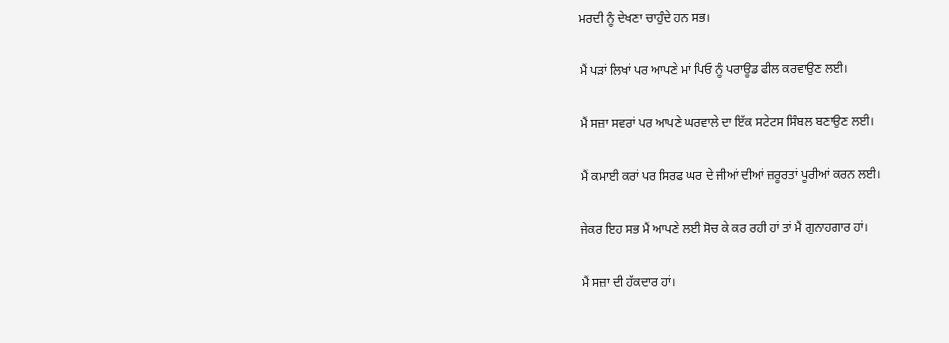ਮਰਦੀ ਨੂੰ ਦੇਖਣਾ ਚਾਹੁੰਦੇ ਹਨ ਸਭ।

ਮੈਂ ਪੜਾਂ ਲਿਖਾਂ ਪਰ ਆਪਣੇ ਮਾਂ ਪਿਓ ਨੂੰ ਪਰਾਊਡ ਫੀਲ ਕਰਵਾਉਣ ਲਈ।

ਮੈਂ ਸਜ਼ਾ ਸਵਰਾਂ ਪਰ ਆਪਣੇ ਘਰਵਾਲੇ ਦਾ ਇੱਕ ਸਟੇਟਸ ਸਿੰਬਲ ਬਣਾਉਣ ਲਈ।

ਮੈਂ ਕਮਾਈ ਕਰਾਂ ਪਰ ਸਿਰਫ ਘਰ ਦੇ ਜੀਆਂ ਦੀਆਂ ਜ਼ਰੂਰਤਾਂ ਪੂਰੀਆਂ ਕਰਨ ਲਈ।

ਜੇਕਰ ਇਹ ਸਭ ਮੈਂ ਆਪਣੇ ਲਈ ਸੋਚ ਕੇ ਕਰ ਰਹੀ ਹਾਂ ਤਾਂ ਮੈਂ ਗੁਨਾਹਗਾਰ ਹਾਂ।

ਮੈਂ ਸਜ਼ਾ ਦੀ ਹੱਕਦਾਰ ਹਾਂ।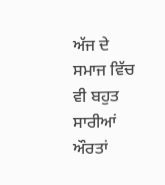ਅੱਜ ਦੇ ਸਮਾਜ ਵਿੱਚ ਵੀ ਬਹੁਤ ਸਾਰੀਆਂ ਔਰਤਾਂ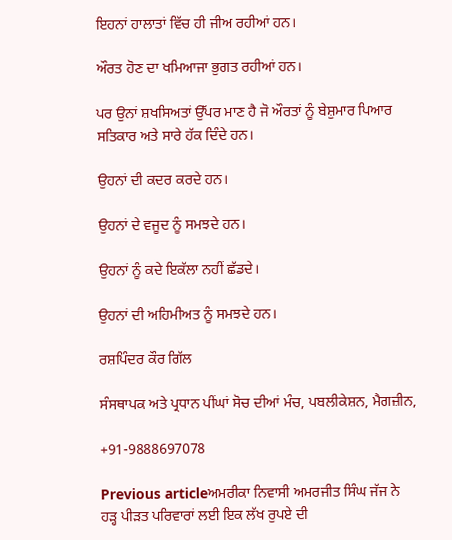ਇਹਨਾਂ ਹਾਲਾਤਾਂ ਵਿੱਚ ਹੀ ਜੀਅ ਰਹੀਆਂ ਹਨ।

ਔਰਤ ਹੋਣ ਦਾ ਖਮਿਆਜਾ ਭੁਗਤ ਰਹੀਆਂ ਹਨ।

ਪਰ ਉਨਾਂ ਸ਼ਖਸਿਅਤਾਂ ਉੱਪਰ ਮਾਣ ਹੈ ਜੋ ਔਰਤਾਂ ਨੂੰ ਬੇਸ਼ੁਮਾਰ ਪਿਆਰ ਸਤਿਕਾਰ ਅਤੇ ਸਾਰੇ ਹੱਕ ਦਿੰਦੇ ਹਨ।

ਉਹਨਾਂ ਦੀ ਕਦਰ ਕਰਦੇ ਹਨ।

ਉਹਨਾਂ ਦੇ ਵਜੂਦ ਨੂੰ ਸਮਝਦੇ ਹਨ।

ਉਹਨਾਂ ਨੂੰ ਕਦੇ ਇਕੱਲਾ ਨਹੀਂ ਛੱਡਦੇ।

ਉਹਨਾਂ ਦੀ ਅਹਿਮੀਅਤ ਨੂੰ ਸਮਝਦੇ ਹਨ।

ਰਸ਼ਪਿੰਦਰ ਕੌਰ ਗਿੱਲ

ਸੰਸਥਾਪਕ ਅਤੇ ਪ੍ਰਧਾਨ ਪੀਂਘਾਂ ਸੋਚ ਦੀਆਂ ਮੰਚ, ਪਬਲੀਕੇਸ਼ਨ, ਮੈਗਜ਼ੀਨ,

+91-9888697078

Previous articleਅਮਰੀਕਾ ਨਿਵਾਸੀ ਅਮਰਜੀਤ ਸਿੰਘ ਜੱਜ ਨੇ ਹੜ੍ਹ ਪੀੜਤ ਪਰਿਵਾਰਾਂ ਲਈ ਇਕ ਲੱਖ ਰੁਪਏ ਦੀ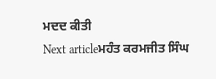ਮਦਦ ਕੀਤੀ
Next articleਮਹੰਤ ਕਰਮਜੀਤ ਸਿੰਘ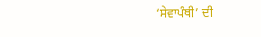‘ਸੇਵਾਪੰਥੀ’ ਦੀ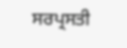ਸਰਪ੍ਰਸਤੀ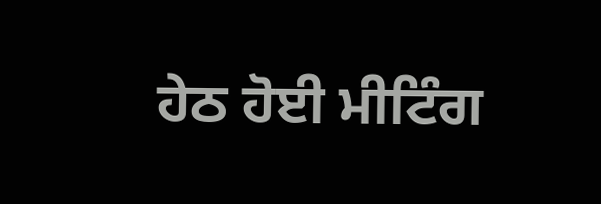ਹੇਠ ਹੋਈ ਮੀਟਿੰਗ